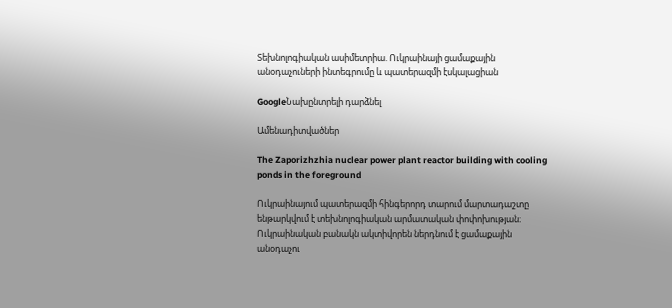Տեխնոլոգիական ասիմետրիա. Ուկրաինայի ցամաքային անօդաչուների ինտեգրումը և պատերազմի էսկալացիան

GoogleՆախընտրելի դարձնել

Ամենադիտվածներ

The Zaporizhzhia nuclear power plant reactor building with cooling ponds in the foreground

Ուկրաինայում պատերազմի հինգերորդ տարում մարտադաշտը ենթարկվում է տեխնոլոգիական արմատական փոփոխության։ Ուկրաինական բանակն ակտիվորեն ներդնում է ցամաքային անօդաչու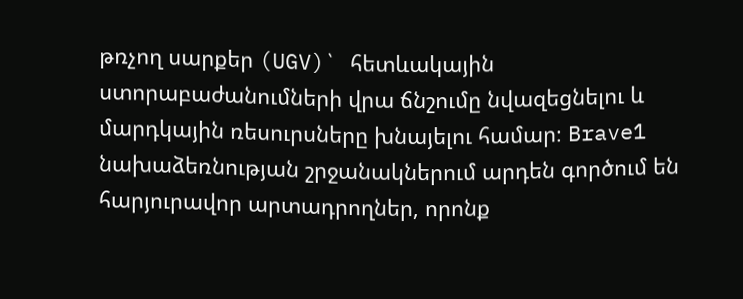թռչող սարքեր (UGV)` հետևակային ստորաբաժանումների վրա ճնշումը նվազեցնելու և մարդկային ռեսուրսները խնայելու համար։ Brave1 նախաձեռնության շրջանակներում արդեն գործում են հարյուրավոր արտադրողներ, որոնք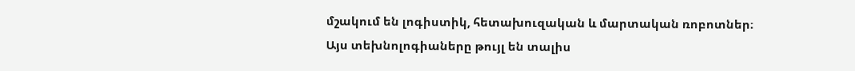մշակում են լոգիստիկ, հետախուզական և մարտական ռոբոտներ։ Այս տեխնոլոգիաները թույլ են տալիս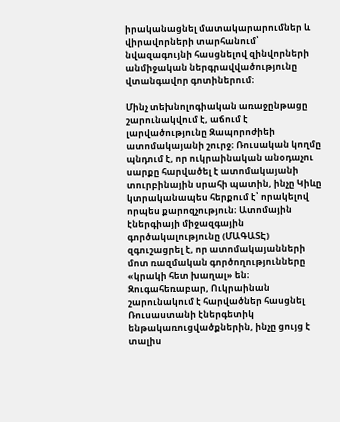իրականացնել մատակարարումներ և վիրավորների տարհանում՝ նվազագույնի հասցնելով զինվորների անմիջական ներգրավվածությունը վտանգավոր գոտիներում։

Մինչ տեխնոլոգիական առաջընթացը շարունակվում է, աճում է լարվածությունը Զապորոժիեի ատոմակայանի շուրջ։ Ռուսական կողմը պնդում է, որ ուկրաինական անօդաչու սարքը հարվածել է ատոմակայանի տուրբինային սրահի պատին, ինչը Կիևը կտրականապես հերքում է՝ որակելով որպես քարոզչություն։ Ատոմային էներգիայի միջազգային գործակալությունը (ՄԱԳԱՏԷ) զգուշացրել է, որ ատոմակայանների մոտ ռազմական գործողությունները «կրակի հետ խաղալ» են։ Զուգահեռաբար, Ուկրաինան շարունակում է հարվածներ հասցնել Ռուսաստանի էներգետիկ ենթակառուցվածքներին, ինչը ցույց է տալիս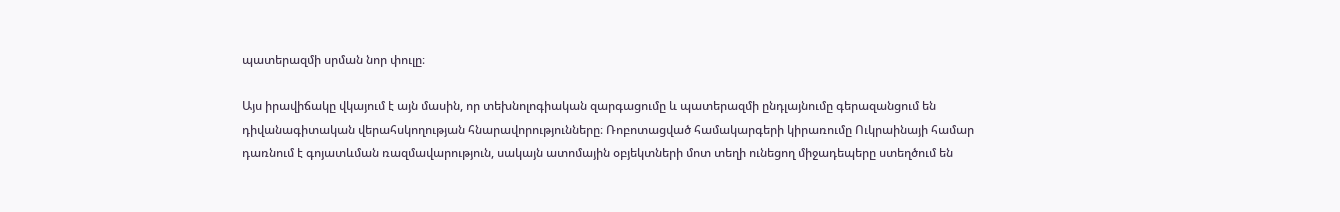պատերազմի սրման նոր փուլը։

Այս իրավիճակը վկայում է այն մասին, որ տեխնոլոգիական զարգացումը և պատերազմի ընդլայնումը գերազանցում են դիվանագիտական վերահսկողության հնարավորությունները։ Ռոբոտացված համակարգերի կիրառումը Ուկրաինայի համար դառնում է գոյատևման ռազմավարություն, սակայն ատոմային օբյեկտների մոտ տեղի ունեցող միջադեպերը ստեղծում են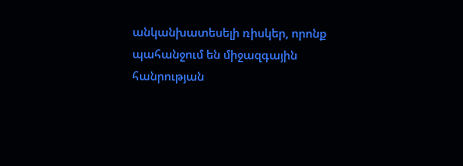անկանխատեսելի ռիսկեր, որոնք պահանջում են միջազգային հանրության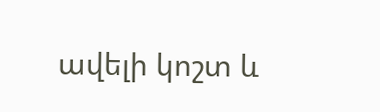ավելի կոշտ և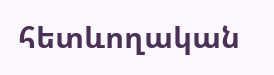հետևողական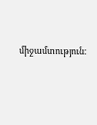միջամտություն։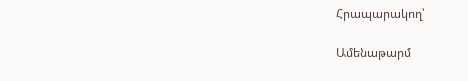Հրապարակող՝

Ամենաթարմ